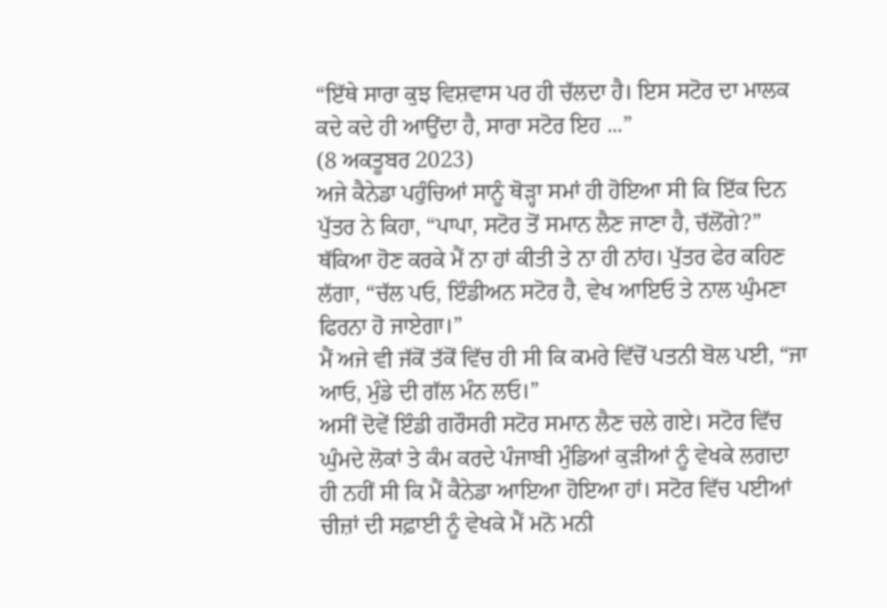“ਇੱਥੇ ਸਾਰਾ ਕੁਝ ਵਿਸ਼ਵਾਸ ਪਰ ਹੀ ਚੱਲਦਾ ਹੈ। ਇਸ ਸਟੋਰ ਦਾ ਮਾਲਕ ਕਦੇ ਕਦੇ ਹੀ ਆਉਂਦਾ ਹੈ, ਸਾਰਾ ਸਟੋਰ ਇਹ ...”
(8 ਅਕਤੂਬਰ 2023)
ਅਜੇ ਕੈਨੇਡਾ ਪਹੁੰਚਿਆਂ ਸਾਨੂੰ ਥੋੜ੍ਹਾ ਸਮਾਂ ਹੀ ਹੋਇਆ ਸੀ ਕਿ ਇੱਕ ਦਿਨ ਪੁੱਤਰ ਨੇ ਕਿਹਾ, “ਪਾਪਾ, ਸਟੋਰ ਤੋਂ ਸਮਾਨ ਲੈਣ ਜਾਣਾ ਹੈ, ਚੱਲੋਂਗੇ?”
ਥੱਕਿਆ ਹੋਣ ਕਰਕੇ ਮੈਂ ਨਾ ਹਾਂ ਕੀਤੀ ਤੇ ਨਾ ਹੀ ਨਾਂਹ। ਪੁੱਤਰ ਫੇਰ ਕਹਿਣ ਲੱਗਾ, “ਚੱਲ ਪਓ, ਇੰਡੀਅਨ ਸਟੋਰ ਹੈ, ਵੇਖ ਆਇਓ ਤੇ ਨਾਲ ਘੁੰਮਣਾ ਫਿਰਨਾ ਹੋ ਜਾਏਗਾ।”
ਮੈਂ ਅਜੇ ਵੀ ਜੱਕੋਂ ਤੱਕੋਂ ਵਿੱਚ ਹੀ ਸੀ ਕਿ ਕਮਰੇ ਵਿੱਚੋਂ ਪਤਨੀ ਬੋਲ ਪਈ, “ਜਾ ਆਓ, ਮੁੰਡੇ ਦੀ ਗੱਲ ਮੰਨ ਲਓ।”
ਅਸੀਂ ਦੋਵੇਂ ਇੰਡੀ ਗਰੌਸਰੀ ਸਟੋਰ ਸਮਾਨ ਲੈਣ ਚਲੇ ਗਏ। ਸਟੋਰ ਵਿੱਚ ਘੁੰਮਦੇ ਲੋਕਾਂ ਤੇ ਕੰਮ ਕਰਦੇ ਪੰਜਾਬੀ ਮੁੰਡਿਆਂ ਕੁੜੀਆਂ ਨੂੰ ਵੇਖਕੇ ਲਗਦਾ ਹੀ ਨਹੀਂ ਸੀ ਕਿ ਮੈਂ ਕੈਨੇਡਾ ਆਇਆ ਹੋਇਆ ਹਾਂ। ਸਟੋਰ ਵਿੱਚ ਪਈਆਂ ਚੀਜ਼ਾਂ ਦੀ ਸਫ਼ਾਈ ਨੂੰ ਵੇਖਕੇ ਮੈਂ ਮਨੋ ਮਨੀ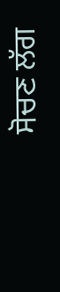ਸੋਚਣ ਲੱਗ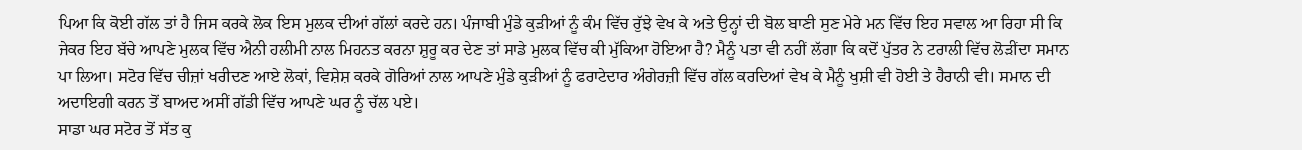ਪਿਆ ਕਿ ਕੋਈ ਗੱਲ ਤਾਂ ਹੈ ਜਿਸ ਕਰਕੇ ਲੋਕ ਇਸ ਮੁਲਕ ਦੀਆਂ ਗੱਲਾਂ ਕਰਦੇ ਹਨ। ਪੰਜਾਬੀ ਮੁੰਡੇ ਕੁੜੀਆਂ ਨੂੰ ਕੰਮ ਵਿੱਚ ਰੁੱਝੇ ਵੇਖ ਕੇ ਅਤੇ ਉਨ੍ਹਾਂ ਦੀ ਬੋਲ ਬਾਣੀ ਸੁਣ ਮੇਰੇ ਮਨ ਵਿੱਚ ਇਹ ਸਵਾਲ ਆ ਰਿਹਾ ਸੀ ਕਿ ਜੇਕਰ ਇਹ ਬੱਚੇ ਆਪਣੇ ਮੁਲਕ ਵਿੱਚ ਐਨੀ ਹਲੀਮੀ ਨਾਲ ਮਿਹਨਤ ਕਰਨਾ ਸ਼ੁਰੂ ਕਰ ਦੇਣ ਤਾਂ ਸਾਡੇ ਮੁਲਕ ਵਿੱਚ ਕੀ ਮੁੱਕਿਆ ਹੋਇਆ ਹੈ? ਮੈਨੂੰ ਪਤਾ ਵੀ ਨਹੀਂ ਲੱਗਾ ਕਿ ਕਦੋਂ ਪੁੱਤਰ ਨੇ ਟਰਾਲੀ ਵਿੱਚ ਲੋੜੀਂਦਾ ਸਮਾਨ ਪਾ ਲਿਆ। ਸਟੋਰ ਵਿੱਚ ਚੀਜ਼ਾਂ ਖਰੀਦਣ ਆਏ ਲੋਕਾਂ, ਵਿਸ਼ੇਸ਼ ਕਰਕੇ ਗੋਰਿਆਂ ਨਾਲ ਆਪਣੇ ਮੁੰਡੇ ਕੁੜੀਆਂ ਨੂੰ ਫਰਾਟੇਦਾਰ ਅੰਗੇਰਜ਼ੀ ਵਿੱਚ ਗੱਲ ਕਰਦਿਆਂ ਵੇਖ ਕੇ ਮੈਨੂੰ ਖੁਸ਼ੀ ਵੀ ਹੋਈ ਤੇ ਹੈਰਾਨੀ ਵੀ। ਸਮਾਨ ਦੀ ਅਦਾਇਗੀ ਕਰਨ ਤੋਂ ਬਾਅਦ ਅਸੀਂ ਗੱਡੀ ਵਿੱਚ ਆਪਣੇ ਘਰ ਨੂੰ ਚੱਲ ਪਏ।
ਸਾਡਾ ਘਰ ਸਟੋਰ ਤੋਂ ਸੱਤ ਕੁ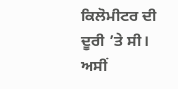ਕਿਲੋਮੀਟਰ ਦੀ ਦੂਰੀ ’ਤੇ ਸੀ। ਅਸੀਂ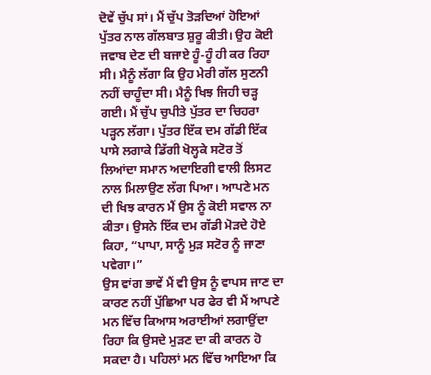ਦੋਵੇਂ ਚੁੱਪ ਸਾਂ। ਮੈਂ ਚੁੱਪ ਤੋੜਦਿਆਂ ਹੋਇਆਂ ਪੁੱਤਰ ਨਾਲ ਗੱਲਬਾਤ ਸ਼ੁਰੂ ਕੀਤੀ। ਉਹ ਕੋਈ ਜਵਾਬ ਦੇਣ ਦੀ ਬਜਾਏ ਹੂੰ-ਹੂੰ ਹੀ ਕਰ ਰਿਹਾ ਸੀ। ਮੈਨੂੰ ਲੱਗਾ ਕਿ ਉਹ ਮੇਰੀ ਗੱਲ ਸੁਣਨੀ ਨਹੀਂ ਚਾਹੂੰਦਾ ਸੀ। ਮੈਨੂੰ ਖਿਝ ਜਿਹੀ ਚੜ੍ਹ ਗਈ। ਮੈਂ ਚੁੱਪ ਚੁਪੀਤੇ ਪੁੱਤਰ ਦਾ ਚਿਹਰਾ ਪੜ੍ਹਨ ਲੱਗਾ। ਪੁੱਤਰ ਇੱਕ ਦਮ ਗੱਡੀ ਇੱਕ ਪਾਸੇ ਲਗਾਕੇ ਡਿੱਗੀ ਖੋਲ੍ਹਕੇ ਸਟੋਰ ਤੋਂ ਲਿਆਂਦਾ ਸਮਾਨ ਅਦਾਇਗੀ ਵਾਲੀ ਲਿਸਟ ਨਾਲ ਮਿਲਾਉਣ ਲੱਗ ਪਿਆ। ਆਪਣੇ ਮਨ ਦੀ ਖਿਝ ਕਾਰਨ ਮੈਂ ਉਸ ਨੂੰ ਕੋਈ ਸਵਾਲ ਨਾ ਕੀਤਾ। ਉਸਨੇ ਇੱਕ ਦਮ ਗੱਡੀ ਮੋੜਦੇ ਹੋਏ ਕਿਹਾ, “ਪਾਪਾ, ਸਾਨੂੰ ਮੁੜ ਸਟੋਰ ਨੂੰ ਜਾਣਾ ਪਵੇਗਾ।”
ਉਸ ਵਾਂਗ ਭਾਵੇਂ ਮੈਂ ਵੀ ਉਸ ਨੂੰ ਵਾਪਸ ਜਾਣ ਦਾ ਕਾਰਣ ਨਹੀਂ ਪੁੱਛਿਆ ਪਰ ਫੇਰ ਵੀ ਮੈਂ ਆਪਣੇ ਮਨ ਵਿੱਚ ਕਿਆਸ ਅਰਾਈਆਂ ਲਗਾਉਂਦਾ ਰਿਹਾ ਕਿ ਉਸਦੇ ਮੁੜਣ ਦਾ ਕੀ ਕਾਰਨ ਹੋ ਸਕਦਾ ਹੈ। ਪਹਿਲਾਂ ਮਨ ਵਿੱਚ ਆਇਆ ਕਿ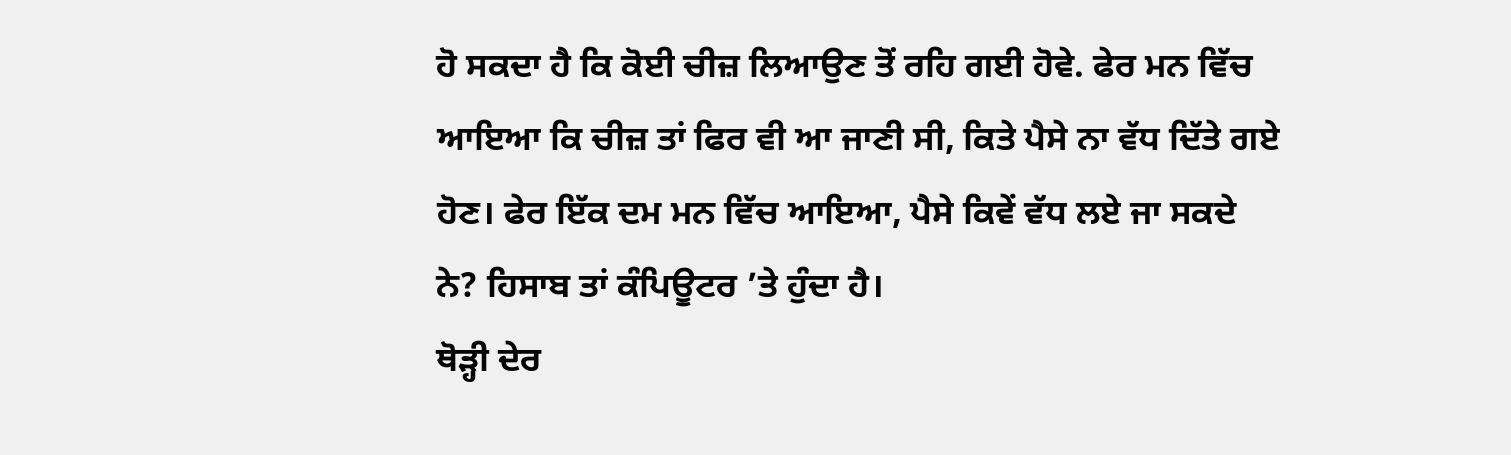ਹੋ ਸਕਦਾ ਹੈ ਕਿ ਕੋਈ ਚੀਜ਼ ਲਿਆਉਣ ਤੋਂ ਰਹਿ ਗਈ ਹੋਵੇ. ਫੇਰ ਮਨ ਵਿੱਚ ਆਇਆ ਕਿ ਚੀਜ਼ ਤਾਂ ਫਿਰ ਵੀ ਆ ਜਾਣੀ ਸੀ, ਕਿਤੇ ਪੈਸੇ ਨਾ ਵੱਧ ਦਿੱਤੇ ਗਏ ਹੋਣ। ਫੇਰ ਇੱਕ ਦਮ ਮਨ ਵਿੱਚ ਆਇਆ, ਪੈਸੇ ਕਿਵੇਂ ਵੱਧ ਲਏ ਜਾ ਸਕਦੇ ਨੇ? ਹਿਸਾਬ ਤਾਂ ਕੰਪਿਊਟਰ ’ਤੇ ਹੁੰਦਾ ਹੈ।
ਥੋੜ੍ਹੀ ਦੇਰ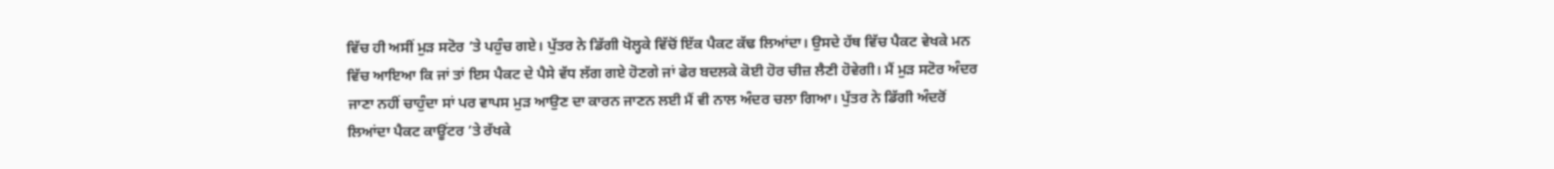ਵਿੱਚ ਹੀ ਅਸੀਂ ਮੁੜ ਸਟੋਰ ’ਤੇ ਪਹੁੰਚ ਗਏ। ਪੁੱਤਰ ਨੇ ਡਿੱਗੀ ਖੋਲ੍ਹਕੇ ਵਿੱਚੋਂ ਇੱਕ ਪੈਕਟ ਕੱਢ ਲਿਆਂਦਾ। ਉਸਦੇ ਹੱਥ ਵਿੱਚ ਪੈਕਟ ਵੇਖਕੇ ਮਨ ਵਿੱਚ ਆਇਆ ਕਿ ਜਾਂ ਤਾਂ ਇਸ ਪੈਕਟ ਦੇ ਪੈਸੇ ਵੱਧ ਲੱਗ ਗਏ ਹੋਣਗੇ ਜਾਂ ਫੇਰ ਬਦਲਕੇ ਕੋਈ ਹੋਰ ਚੀਜ਼ ਲੈਣੀ ਹੋਵੇਗੀ। ਮੈਂ ਮੁੜ ਸਟੋਰ ਅੰਦਰ ਜਾਣਾ ਨਹੀਂ ਚਾਹੁੰਦਾ ਸਾਂ ਪਰ ਵਾਪਸ ਮੁੜ ਆਉਣ ਦਾ ਕਾਰਨ ਜਾਣਨ ਲਈ ਮੈਂ ਵੀ ਨਾਲ ਅੰਦਰ ਚਲਾ ਗਿਆ। ਪੁੱਤਰ ਨੇ ਡਿੱਗੀ ਅੰਦਰੋਂ ਲਿਆਂਦਾ ਪੈਕਟ ਕਾਊਂਟਰ ’ਤੇ ਰੱਖਕੇ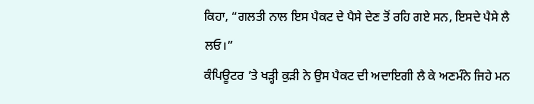ਕਿਹਾ, “ਗਲਤੀ ਨਾਲ ਇਸ ਪੈਕਟ ਦੇ ਪੈਸੇ ਦੇਣ ਤੋਂ ਰਹਿ ਗਏ ਸਨ, ਇਸਦੇ ਪੈਸੇ ਲੈ ਲਓ।”
ਕੰਪਿਊਟਰ ’ਤੇ ਖੜ੍ਹੀ ਕੁੜੀ ਨੇ ਉਸ ਪੈਕਟ ਦੀ ਅਦਾਇਗੀ ਲੈ ਕੇ ਅਣਮੰਨੇ ਜਿਹੇ ਮਨ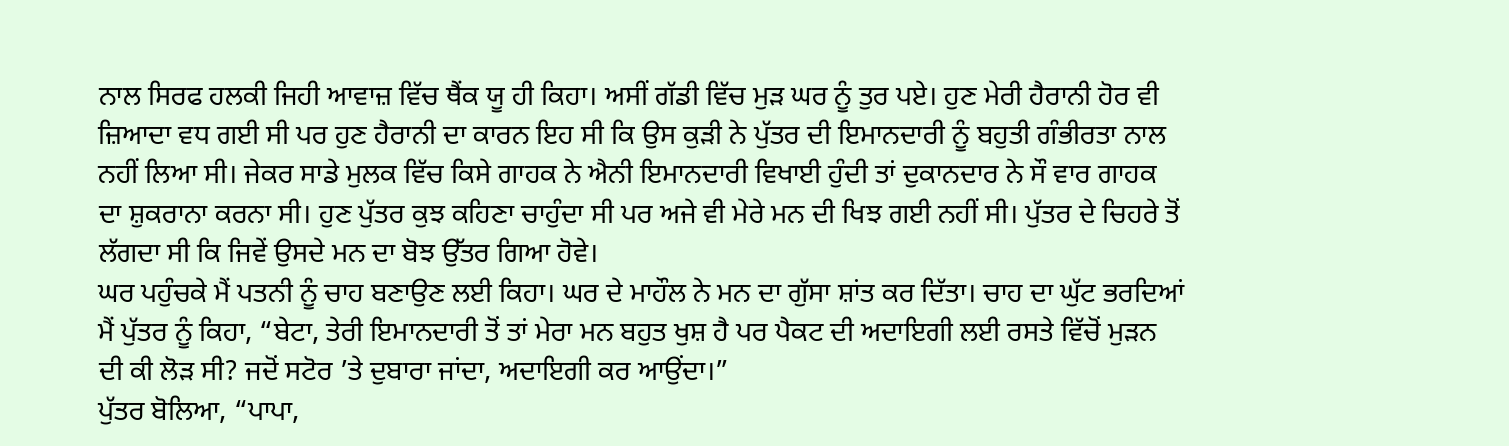ਨਾਲ ਸਿਰਫ ਹਲਕੀ ਜਿਹੀ ਆਵਾਜ਼ ਵਿੱਚ ਥੈਂਕ ਯੂ ਹੀ ਕਿਹਾ। ਅਸੀਂ ਗੱਡੀ ਵਿੱਚ ਮੁੜ ਘਰ ਨੂੰ ਤੁਰ ਪਏ। ਹੁਣ ਮੇਰੀ ਹੈਰਾਨੀ ਹੋਰ ਵੀ ਜ਼ਿਆਦਾ ਵਧ ਗਈ ਸੀ ਪਰ ਹੁਣ ਹੈਰਾਨੀ ਦਾ ਕਾਰਨ ਇਹ ਸੀ ਕਿ ਉਸ ਕੁੜੀ ਨੇ ਪੁੱਤਰ ਦੀ ਇਮਾਨਦਾਰੀ ਨੂੰ ਬਹੁਤੀ ਗੰਭੀਰਤਾ ਨਾਲ ਨਹੀਂ ਲਿਆ ਸੀ। ਜੇਕਰ ਸਾਡੇ ਮੁਲਕ ਵਿੱਚ ਕਿਸੇ ਗਾਹਕ ਨੇ ਐਨੀ ਇਮਾਨਦਾਰੀ ਵਿਖਾਈ ਹੁੰਦੀ ਤਾਂ ਦੁਕਾਨਦਾਰ ਨੇ ਸੌ ਵਾਰ ਗਾਹਕ ਦਾ ਸ਼ੁਕਰਾਨਾ ਕਰਨਾ ਸੀ। ਹੁਣ ਪੁੱਤਰ ਕੁਝ ਕਹਿਣਾ ਚਾਹੁੰਦਾ ਸੀ ਪਰ ਅਜੇ ਵੀ ਮੇਰੇ ਮਨ ਦੀ ਖਿਝ ਗਈ ਨਹੀਂ ਸੀ। ਪੁੱਤਰ ਦੇ ਚਿਹਰੇ ਤੋਂ ਲੱਗਦਾ ਸੀ ਕਿ ਜਿਵੇਂ ਉਸਦੇ ਮਨ ਦਾ ਬੋਝ ਉੱਤਰ ਗਿਆ ਹੋਵੇ।
ਘਰ ਪਹੁੰਚਕੇ ਮੈਂ ਪਤਨੀ ਨੂੰ ਚਾਹ ਬਣਾਉਣ ਲਈ ਕਿਹਾ। ਘਰ ਦੇ ਮਾਹੌਲ ਨੇ ਮਨ ਦਾ ਗੁੱਸਾ ਸ਼ਾਂਤ ਕਰ ਦਿੱਤਾ। ਚਾਹ ਦਾ ਘੁੱਟ ਭਰਦਿਆਂ ਮੈਂ ਪੁੱਤਰ ਨੂੰ ਕਿਹਾ, “ਬੇਟਾ, ਤੇਰੀ ਇਮਾਨਦਾਰੀ ਤੋਂ ਤਾਂ ਮੇਰਾ ਮਨ ਬਹੁਤ ਖੁਸ਼ ਹੈ ਪਰ ਪੈਕਟ ਦੀ ਅਦਾਇਗੀ ਲਈ ਰਸਤੇ ਵਿੱਚੋਂ ਮੁੜਨ ਦੀ ਕੀ ਲੋੜ ਸੀ? ਜਦੋਂ ਸਟੋਰ ’ਤੇ ਦੁਬਾਰਾ ਜਾਂਦਾ, ਅਦਾਇਗੀ ਕਰ ਆਉਂਦਾ।”
ਪੁੱਤਰ ਬੋਲਿਆ, “ਪਾਪਾ,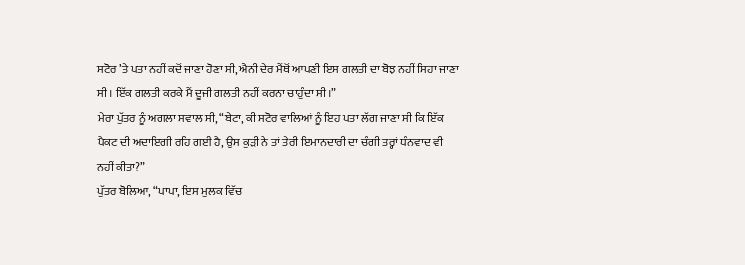ਸਟੋਰ ’ਤੇ ਪਤਾ ਨਹੀਂ ਕਦੋਂ ਜਾਣਾ ਹੋਣਾ ਸੀ, ਐਨੀ ਦੇਰ ਮੈਂਥੋਂ ਆਪਣੀ ਇਸ ਗਲਤੀ ਦਾ ਬੋਝ ਨਹੀਂ ਸਿਹਾ ਜਾਣਾ ਸੀ। ਇੱਕ ਗਲਤੀ ਕਰਕੇ ਮੈਂ ਦੂਜੀ ਗਲਤੀ ਨਹੀਂ ਕਰਨਾ ਚਾਹੁੰਦਾ ਸੀ।”
ਮੇਰਾ ਪੁੱਤਰ ਨੂੰ ਅਗਲਾ ਸਵਾਲ ਸੀ, “ਬੇਟਾ, ਕੀ ਸਟੋਰ ਵਾਲਿਆਂ ਨੂੰ ਇਹ ਪਤਾ ਲੱਗ ਜਾਣਾ ਸੀ ਕਿ ਇੱਕ ਪੈਕਟ ਦੀ ਅਦਾਇਗੀ ਰਹਿ ਗਈ ਹੈ, ਉਸ ਕੁੜੀ ਨੇ ਤਾਂ ਤੇਰੀ ਇਮਾਨਦਾਰੀ ਦਾ ਚੰਗੀ ਤਰ੍ਹਾਂ ਧੰਨਵਾਦ ਵੀ ਨਹੀਂ ਕੀਤਾ?”
ਪੁੱਤਰ ਬੋਲਿਆ, “ਪਾਪਾ, ਇਸ ਮੁਲਕ ਵਿੱਚ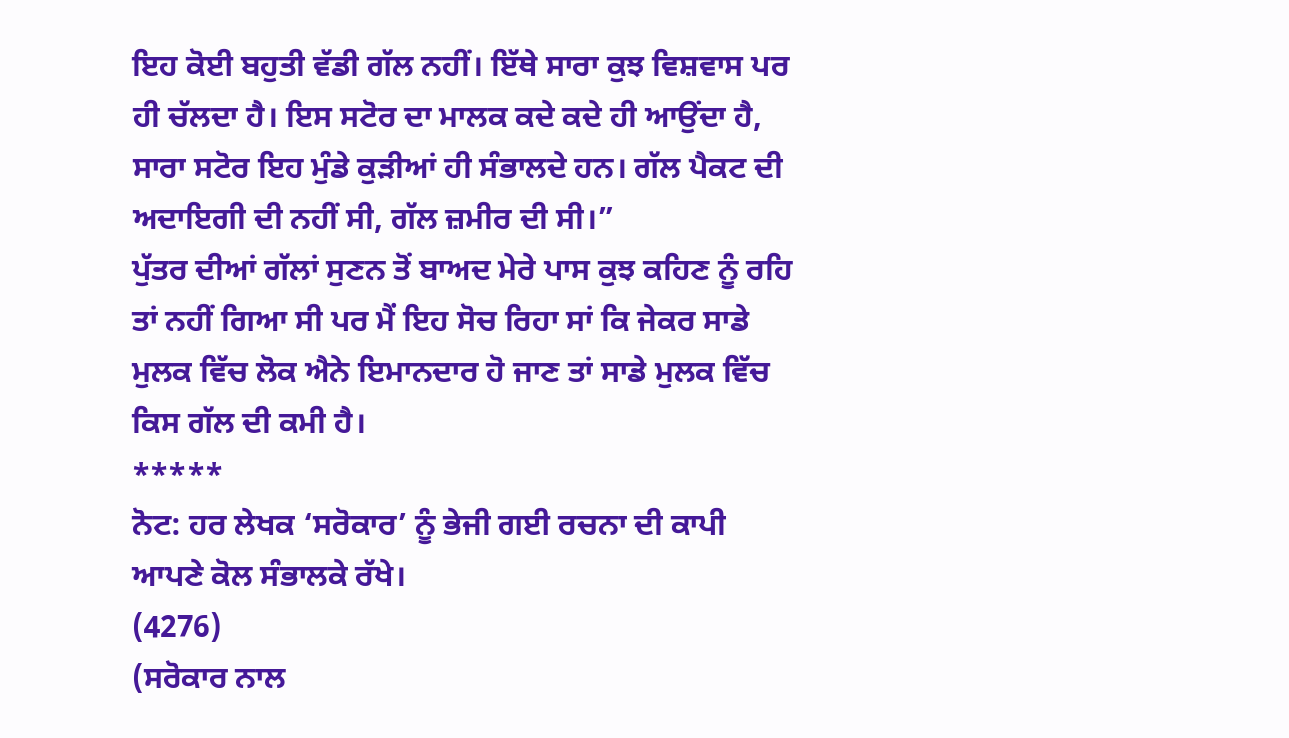ਇਹ ਕੋਈ ਬਹੁਤੀ ਵੱਡੀ ਗੱਲ ਨਹੀਂ। ਇੱਥੇ ਸਾਰਾ ਕੁਝ ਵਿਸ਼ਵਾਸ ਪਰ ਹੀ ਚੱਲਦਾ ਹੈ। ਇਸ ਸਟੋਰ ਦਾ ਮਾਲਕ ਕਦੇ ਕਦੇ ਹੀ ਆਉਂਦਾ ਹੈ, ਸਾਰਾ ਸਟੋਰ ਇਹ ਮੁੰਡੇ ਕੁੜੀਆਂ ਹੀ ਸੰਭਾਲਦੇ ਹਨ। ਗੱਲ ਪੈਕਟ ਦੀ ਅਦਾਇਗੀ ਦੀ ਨਹੀਂ ਸੀ, ਗੱਲ ਜ਼ਮੀਰ ਦੀ ਸੀ।”
ਪੁੱਤਰ ਦੀਆਂ ਗੱਲਾਂ ਸੁਣਨ ਤੋਂ ਬਾਅਦ ਮੇਰੇ ਪਾਸ ਕੁਝ ਕਹਿਣ ਨੂੰ ਰਹਿ ਤਾਂ ਨਹੀਂ ਗਿਆ ਸੀ ਪਰ ਮੈਂ ਇਹ ਸੋਚ ਰਿਹਾ ਸਾਂ ਕਿ ਜੇਕਰ ਸਾਡੇ ਮੁਲਕ ਵਿੱਚ ਲੋਕ ਐਨੇ ਇਮਾਨਦਾਰ ਹੋ ਜਾਣ ਤਾਂ ਸਾਡੇ ਮੁਲਕ ਵਿੱਚ ਕਿਸ ਗੱਲ ਦੀ ਕਮੀ ਹੈ।
*****
ਨੋਟ: ਹਰ ਲੇਖਕ ‘ਸਰੋਕਾਰ’ ਨੂੰ ਭੇਜੀ ਗਈ ਰਚਨਾ ਦੀ ਕਾਪੀ ਆਪਣੇ ਕੋਲ ਸੰਭਾਲਕੇ ਰੱਖੇ।
(4276)
(ਸਰੋਕਾਰ ਨਾਲ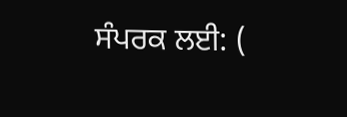ਸੰਪਰਕ ਲਈ: (